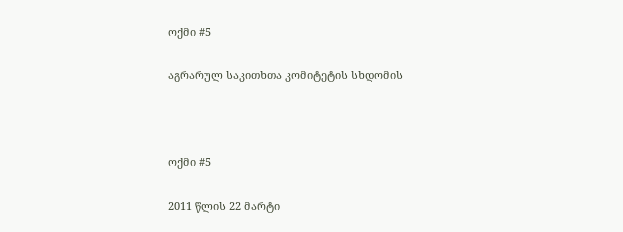ოქმი #5

აგრარულ საკითხთა კომიტეტის სხდომის



ოქმი #5

2011 წლის 22 მარტი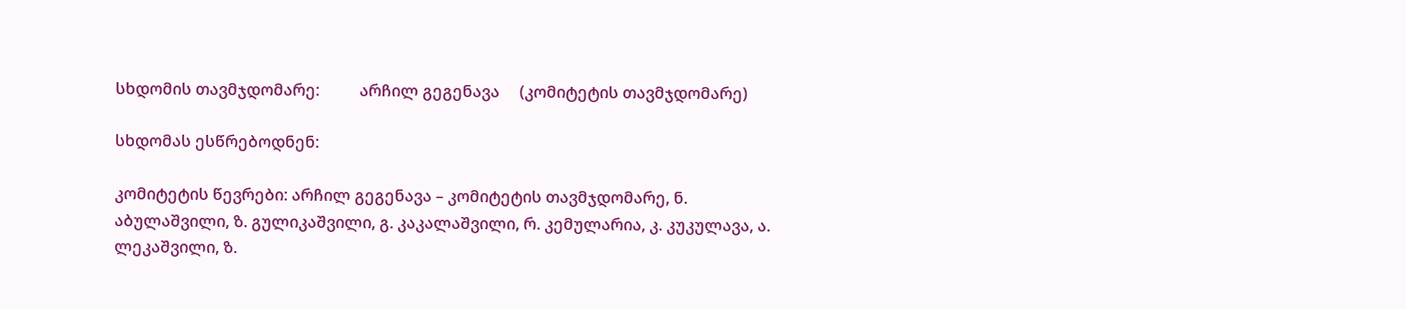სხდომის თავმჯდომარე:          არჩილ გეგენავა     (კომიტეტის თავმჯდომარე)

სხდომას ესწრებოდნენ:

კომიტეტის წევრები: არჩილ გეგენავა – კომიტეტის თავმჯდომარე, ნ. აბულაშვილი, ზ. გულიკაშვილი, გ. კაკალაშვილი, რ. კემულარია, კ. კუკულავა, ა. ლეკაშვილი, ზ.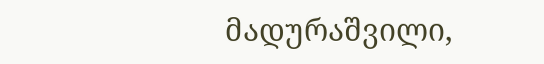მადურაშვილი,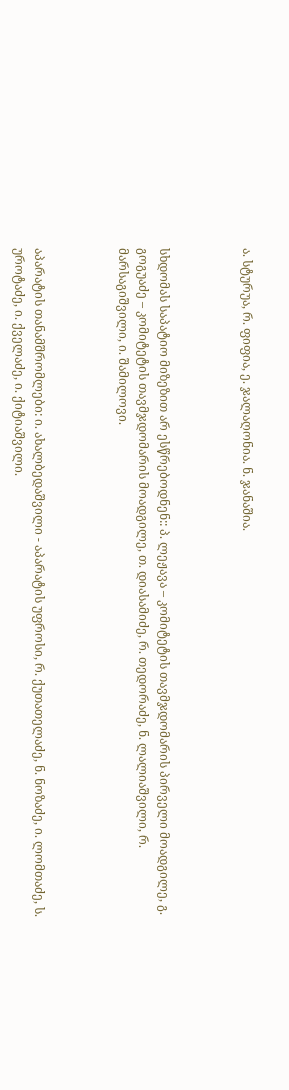ა. სტურუა, რ. ფიფია, ე. ჯალაღონია. ნ. ჯანაშია.



სხდომას საპატიო მიზეზით არ ესწრებოდნენ:: პ. ლეჟავა – კომიტეტის თავმჯდომარის პირველი მოადგილე, გ. გოგუაძე – კომიტეტის თავმჯდომარის მოადგილე, თ. დიასამიძე, რ. თედორაძე, ნ. ლალიაშვილი, რ. მარსაგიშვილი, ი. შამილოვი.



აპარატის თანამშრომლები: ი. ახალბედაშვილი - აპარატის უფროსი, რ. ქუთათელაძე, ნ. ნოზაძე, ი. ლომთაძე, ს. უროტაძე, ი. ქველაძე, ი. ქიტიაშვილი.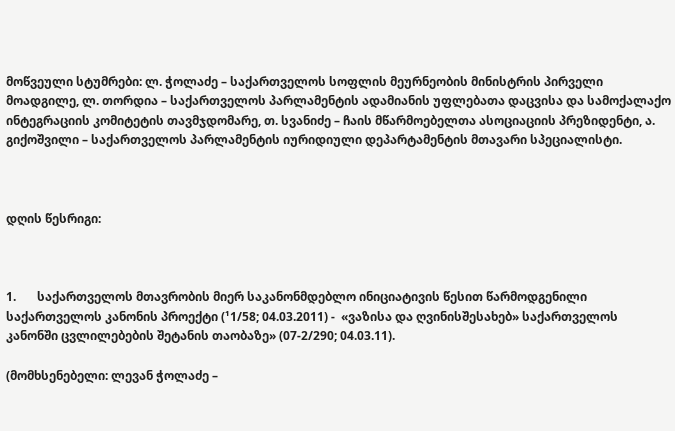მოწვეული სტუმრები: ლ. ჭოლაძე – საქართველოს სოფლის მეურნეობის მინისტრის პირველი მოადგილე, ლ. თორდია – საქართველოს პარლამენტის ადამიანის უფლებათა დაცვისა და სამოქალაქო ინტეგრაციის კომიტეტის თავმჯდომარე, თ. სვანიძე – ჩაის მწარმოებელთა ასოციაციის პრეზიდენტი, ა. გიქოშვილი – საქართველოს პარლამენტის იურიდიული დეპარტამენტის მთავარი სპეციალისტი.



დღის წესრიგი:



1.       საქართველოს მთავრობის მიერ საკანონმდებლო ინიციატივის წესით წარმოდგენილი საქართველოს კანონის პროექტი (¹1/58; 04.03.2011) -  «ვაზისა და ღვინისშესახებ» საქართველოს კანონში ცვლილებების შეტანის თაობაზე» (07-2/290; 04.03.11).

(მომხსენებელი: ლევან ჭოლაძე –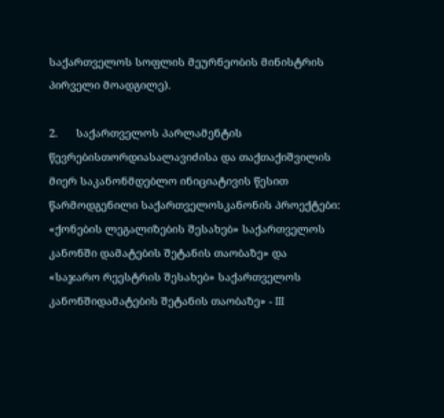საქართველოს სოფლის მეურნეობის მინისტრის პირველი მოადგილე).

2.      საქართველოს პარლამენტის წევრებისთორდიასალავიძისა და თაქთაქიშვილის მიერ საკანონმდებლო ინიციატივის წესით წარმოდგენილი საქართველოსკანონის პროექტები: «ქონების ლეგალიზების შესახებ» საქართველოს კანონში დამატების შეტანის თაობაზე» და «საჯარო რეესტრის შესახებ» საქართველოს კანონშიდამატების შეტანის თაობაზე» - III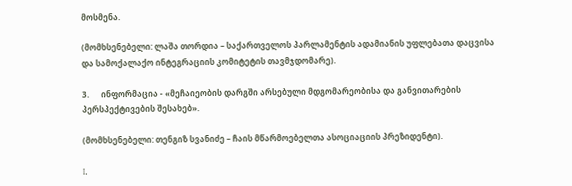მოსმენა.

(მომხსენებელი: ლაშა თორდია – საქართველოს პარლამენტის ადამიანის უფლებათა დაცვისა და სამოქალაქო ინტეგრაციის კომიტეტის თავმჯდომარე).

3.      ინფორმაცია - «მეჩაიეობის დარგში არსებული მდგომარეობისა და განვითარების პერსპექტივების შესახებ».

(მომხსენებელი: თენგიზ სვანიძე – ჩაის მწარმოებელთა ასოციაციის პრეზიდენტი).

I.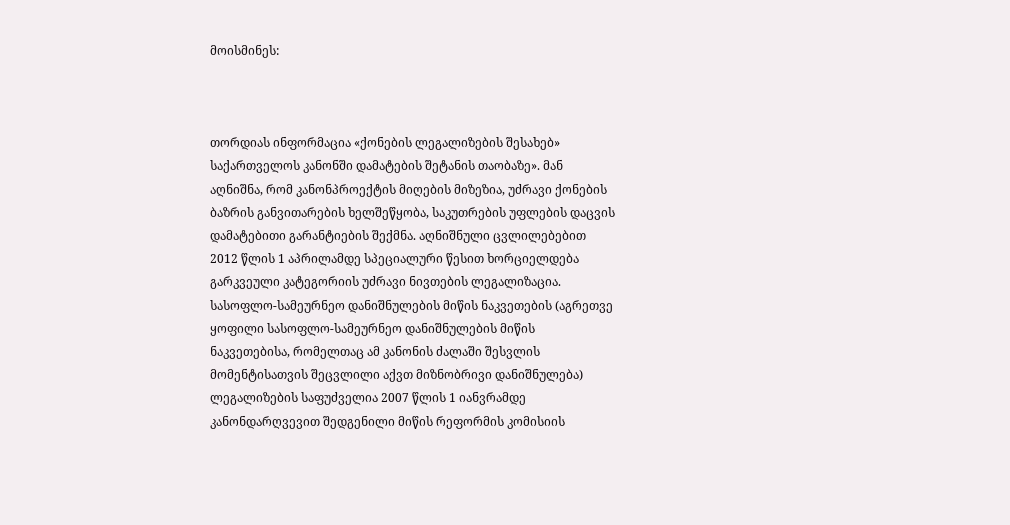მოისმინეს:



თორდიას ინფორმაცია «ქონების ლეგალიზების შესახებ» საქართველოს კანონში დამატების შეტანის თაობაზე». მან აღნიშნა, რომ კანონპროექტის მიღების მიზეზია, უძრავი ქონების ბაზრის განვითარების ხელშეწყობა, საკუთრების უფლების დაცვის დამატებითი გარანტიების შექმნა. აღნიშნული ცვლილებებით 2012 წლის 1 აპრილამდე სპეციალური წესით ხორციელდება გარკვეული კატეგორიის უძრავი ნივთების ლეგალიზაცია. სასოფლო-სამეურნეო დანიშნულების მიწის ნაკვეთების (აგრეთვე ყოფილი სასოფლო-სამეურნეო დანიშნულების მიწის ნაკვეთებისა, რომელთაც ამ კანონის ძალაში შესვლის მომენტისათვის შეცვლილი აქვთ მიზნობრივი დანიშნულება) ლეგალიზების საფუძველია 2007 წლის 1 იანვრამდე კანონდარღვევით შედგენილი მიწის რეფორმის კომისიის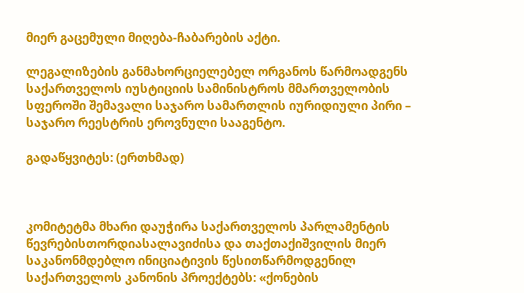მიერ გაცემული მიღება-ჩაბარების აქტი.

ლეგალიზების განმახორციელებელ ორგანოს წარმოადგენს საქართველოს იუსტიციის სამინისტროს მმართველობის სფეროში შემავალი საჯარო სამართლის იურიდიული პირი – საჯარო რეესტრის ეროვნული სააგენტო.

გადაწყვიტეს: (ერთხმად)



კომიტეტმა მხარი დაუჭირა საქართველოს პარლამენტის წევრებისთორდიასალავიძისა და თაქთაქიშვილის მიერ საკანონმდებლო ინიციატივის წესითწარმოდგენილ საქართველოს კანონის პროექტებს: «ქონების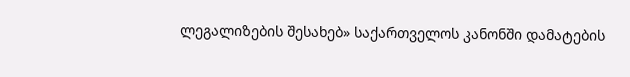ლეგალიზების შესახებ» საქართველოს კანონში დამატების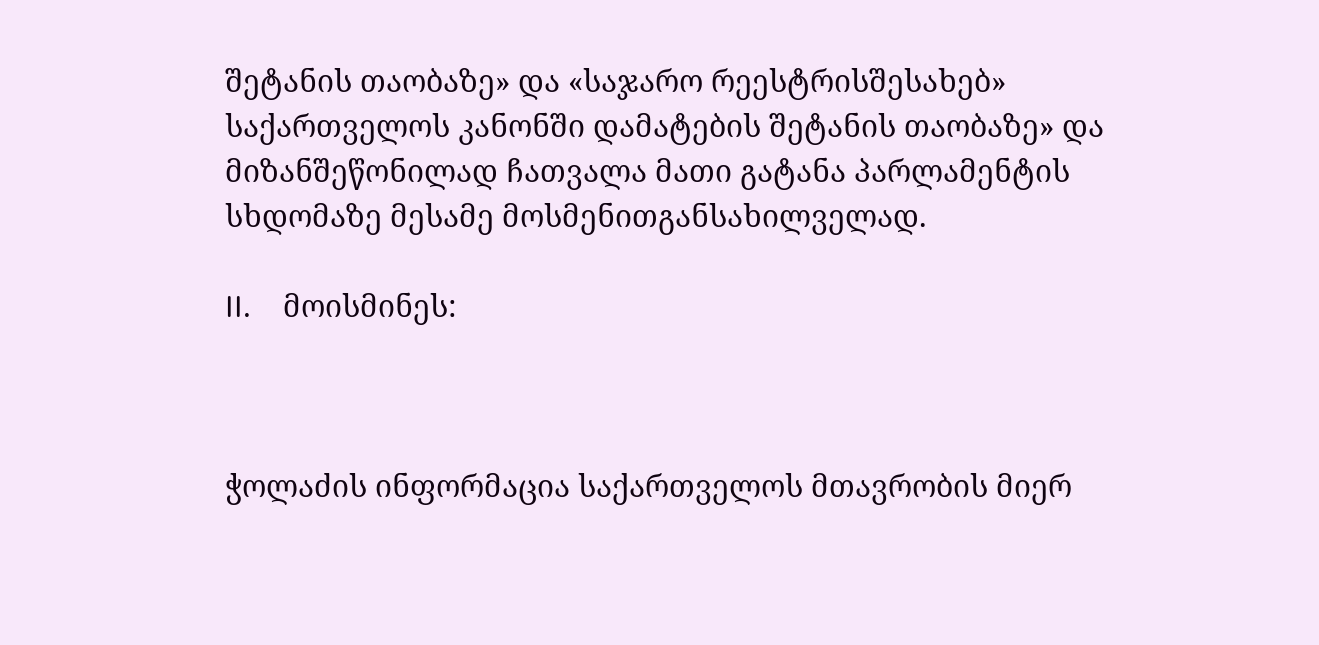შეტანის თაობაზე» და «საჯარო რეესტრისშესახებ» საქართველოს კანონში დამატების შეტანის თაობაზე» და მიზანშეწონილად ჩათვალა მათი გატანა პარლამენტის სხდომაზე მესამე მოსმენითგანსახილველად.

II.    მოისმინეს:



ჭოლაძის ინფორმაცია საქართველოს მთავრობის მიერ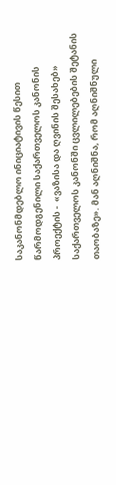საკანონმდებლო ინიციატივის წესით წარმოდგენილი საქართველოს კანონის პროექტის -  «ვაზისა და ღვინის შესახებ» საქართველოს კანონში ცვლილებების შეტანის თაობაზე». მან აღნიშნა, რომ აღნიშნული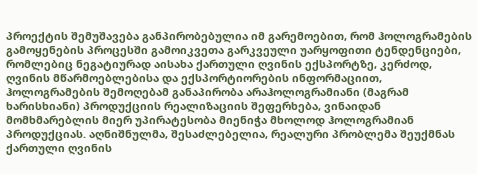პროექტის შემუშავება განპირობებულია იმ გარემოებით, რომ ჰოლოგრამების გამოყენების პროცესში გამოიკვეთა გარკვეული უარყოფითი ტენდენციები, რომლებიც ნეგატიურად აისახა ქართული ღვინის ექსპორტზე, კერძოდ, ღვინის მწარმოებლებისა და ექსპორტიორების ინფორმაციით, ჰოლოგრამების შემოღებამ განაპირობა არაჰოლოგრამიანი (მაგრამ ხარისხიანი) პროდუქციის რეალიზაციის შეფერხება, ვინაიდან მომხმარებლის მიერ უპირატესობა მიენიჭა მხოლოდ ჰოლოგრამიან პროდუქციას. აღნიშნულმა, შესაძლებელია, რეალური პრობლემა შეუქმნას ქართული ღვინის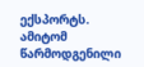ექსპორტს. ამიტომ წარმოდგენილი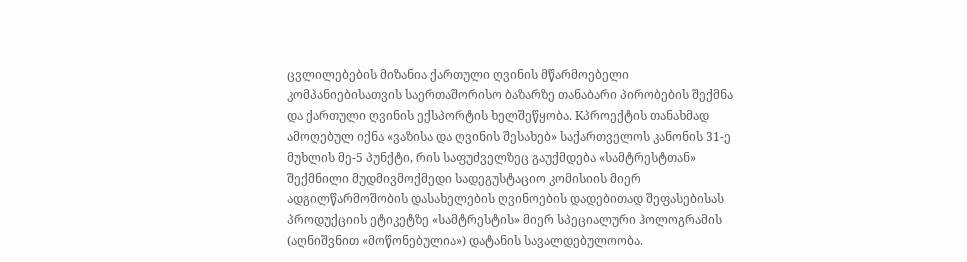ცვლილებების მიზანია ქართული ღვინის მწარმოებელი კომპანიებისათვის საერთაშორისო ბაზარზე თანაბარი პირობების შექმნა და ქართული ღვინის ექსპორტის ხელშეწყობა. Kპროექტის თანახმად ამოღებულ იქნა «ვაზისა და ღვინის შესახებ» საქართველოს კანონის 31-ე მუხლის მე-5 პუნქტი, რის საფუძველზეც გაუქმდება «სამტრესტთან» შექმნილი მუდმივმოქმედი სადეგუსტაციო კომისიის მიერ ადგილწარმოშობის დასახელების ღვინოების დადებითად შეფასებისას პროდუქციის ეტიკეტზე «სამტრესტის» მიერ სპეციალური ჰოლოგრამის (აღნიშვნით «მოწონებულია») დატანის სავალდებულოობა.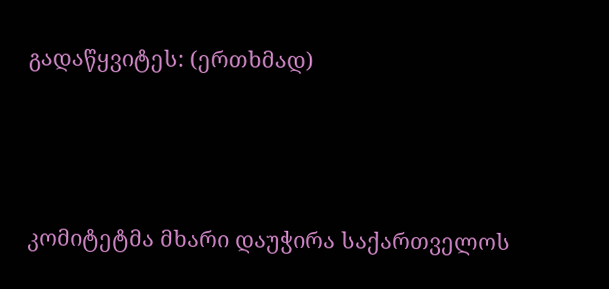გადაწყვიტეს: (ერთხმად)



კომიტეტმა მხარი დაუჭირა საქართველოს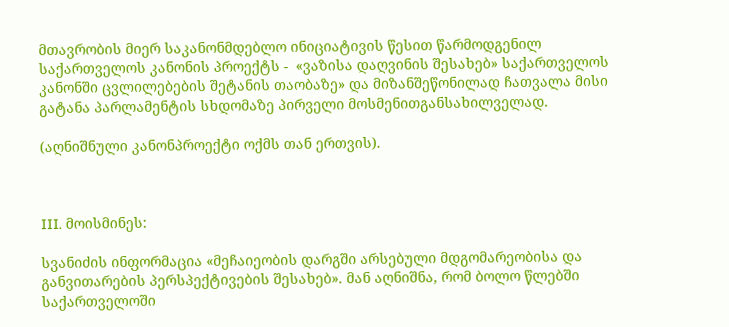მთავრობის მიერ საკანონმდებლო ინიციატივის წესით წარმოდგენილ საქართველოს კანონის პროექტს -  «ვაზისა დაღვინის შესახებ» საქართველოს კანონში ცვლილებების შეტანის თაობაზე» და მიზანშეწონილად ჩათვალა მისი გატანა პარლამენტის სხდომაზე პირველი მოსმენითგანსახილველად.

(აღნიშნული კანონპროექტი ოქმს თან ერთვის).



III. მოისმინეს:

სვანიძის ინფორმაცია «მეჩაიეობის დარგში არსებული მდგომარეობისა და განვითარების პერსპექტივების შესახებ». მან აღნიშნა, რომ ბოლო წლებში საქართველოში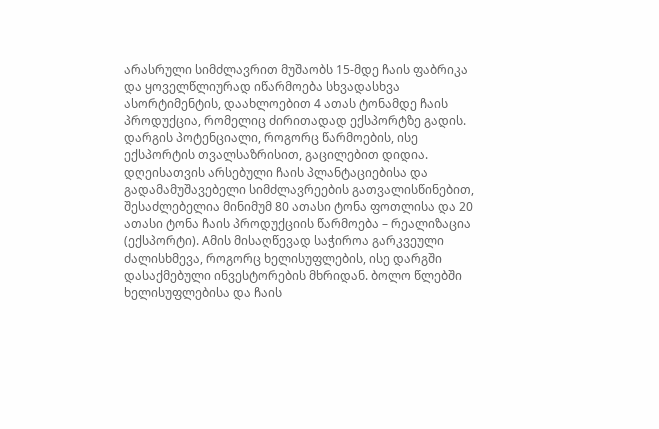არასრული სიმძლავრით მუშაობს 15-მდე ჩაის ფაბრიკა და ყოველწლიურად იწარმოება სხვადასხვა ასორტიმენტის, დაახლოებით 4 ათას ტონამდე ჩაის პროდუქცია, რომელიც ძირითადად ექსპორტზე გადის. დარგის პოტენციალი, როგორც წარმოების, ისე ექსპორტის თვალსაზრისით, გაცილებით დიდია. დღეისათვის არსებული ჩაის პლანტაციებისა და გადამამუშავებელი სიმძლავრეების გათვალისწინებით, შესაძლებელია მინიმუმ 80 ათასი ტონა ფოთლისა და 20 ათასი ტონა ჩაის პროდუქციის წარმოება – რეალიზაცია (ექსპორტი). Aმის მისაღწევად საჭიროა გარკვეული ძალისხმევა, როგორც ხელისუფლების, ისე დარგში დასაქმებული ინვესტორების მხრიდან. ბოლო წლებში ხელისუფლებისა და ჩაის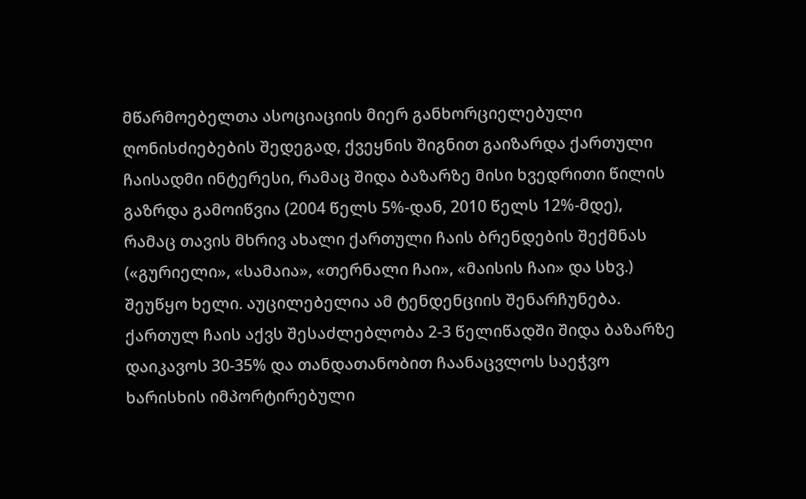მწარმოებელთა ასოციაციის მიერ განხორციელებული ღონისძიებების შედეგად, ქვეყნის შიგნით გაიზარდა ქართული ჩაისადმი ინტერესი, რამაც შიდა ბაზარზე მისი ხვედრითი წილის გაზრდა გამოიწვია (2004 წელს 5%-დან, 2010 წელს 12%-მდე), რამაც თავის მხრივ ახალი ქართული ჩაის ბრენდების შექმნას («გურიელი», «სამაია», «თერნალი ჩაი», «მაისის ჩაი» და სხვ.) შეუწყო ხელი. აუცილებელია ამ ტენდენციის შენარჩუნება. ქართულ ჩაის აქვს შესაძლებლობა 2-3 წელიწადში შიდა ბაზარზე დაიკავოს 30-35% და თანდათანობით ჩაანაცვლოს საეჭვო ხარისხის იმპორტირებული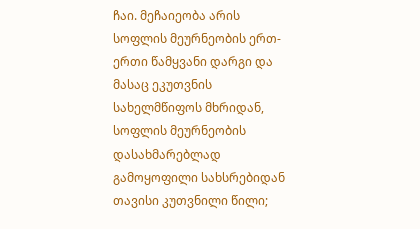ჩაი. მეჩაიეობა არის სოფლის მეურნეობის ერთ-ერთი წამყვანი დარგი და მასაც ეკუთვნის სახელმწიფოს მხრიდან, სოფლის მეურნეობის დასახმარებლად გამოყოფილი სახსრებიდან თავისი კუთვნილი წილი;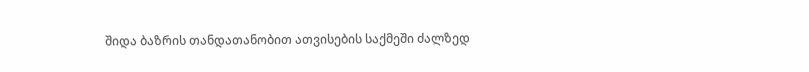შიდა ბაზრის თანდათანობით ათვისების საქმეში ძალზედ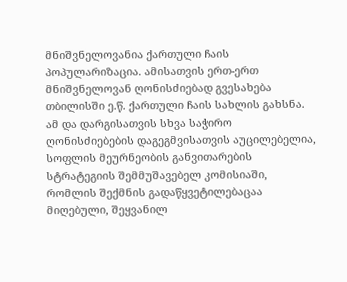მნიშვნელოვანია ქართული ჩაის პოპულარიზაცია. ამისათვის ერთ-ერთ მნიშვნელოვან ღონისძიებად გვესახება თბილისში ე.წ. ქართული ჩაის სახლის გახსნა. ამ და დარგისათვის სხვა საჭირო ღონისძიებების დაგეგმვისათვის აუცილებელია, სოფლის მეურნეობის განვითარების სტრატეგიის შემმუშავებელ კომისიაში, რომლის შექმნის გადაწყვეტილებაცაა მიღებული, შეყვანილ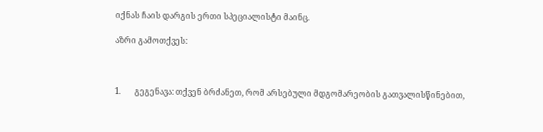იქნას ჩაის დარგის ერთი სპეციალისტი მაინც.

აზრი გამოთქვეს:



1.       გეგენავა: თქვენ ბრძანეთ, რომ არსებული მდგომარეობის გათვალისწინებით,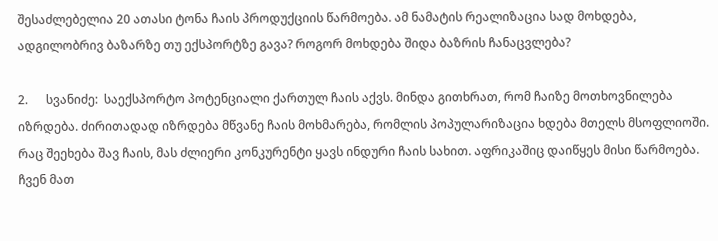შესაძლებელია 20 ათასი ტონა ჩაის პროდუქციის წარმოება. ამ ნამატის რეალიზაცია სად მოხდება, ადგილობრივ ბაზარზე თუ ექსპორტზე გავა? როგორ მოხდება შიდა ბაზრის ჩანაცვლება?

2.      სვანიძე:  საექსპორტო პოტენციალი ქართულ ჩაის აქვს. მინდა გითხრათ, რომ ჩაიზე მოთხოვნილება იზრდება. ძირითადად იზრდება მწვანე ჩაის მოხმარება, რომლის პოპულარიზაცია ხდება მთელს მსოფლიოში. რაც შეეხება შავ ჩაის, მას ძლიერი კონკურენტი ყავს ინდური ჩაის სახით. აფრიკაშიც დაიწყეს მისი წარმოება. ჩვენ მათ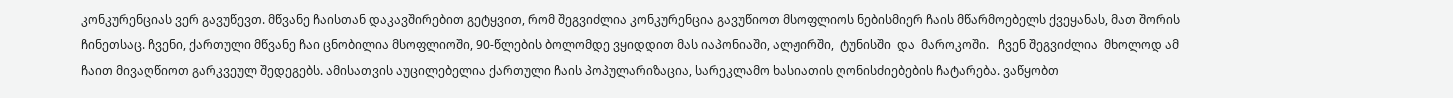კონკურენციას ვერ გავუწევთ. მწვანე ჩაისთან დაკავშირებით გეტყვით, რომ შეგვიძლია კონკურენცია გავუწიოთ მსოფლიოს ნებისმიერ ჩაის მწარმოებელს ქვეყანას, მათ შორის ჩინეთსაც. ჩვენი, ქართული მწვანე ჩაი ცნობილია მსოფლიოში, 90-წლების ბოლომდე ვყიდდით მას იაპონიაში, ალჟირში,  ტუნისში  და  მაროკოში.   ჩვენ შეგვიძლია  მხოლოდ ამ ჩაით მივაღწიოთ გარკვეულ შედეგებს. ამისათვის აუცილებელია ქართული ჩაის პოპულარიზაცია, სარეკლამო ხასიათის ღონისძიებების ჩატარება. ვაწყობთ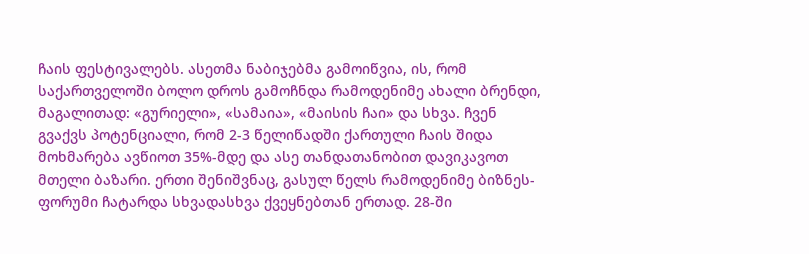ჩაის ფესტივალებს. ასეთმა ნაბიჯებმა გამოიწვია, ის, რომ საქართველოში ბოლო დროს გამოჩნდა რამოდენიმე ახალი ბრენდი, მაგალითად: «გურიელი», «სამაია», «მაისის ჩაი» და სხვა. ჩვენ გვაქვს პოტენციალი, რომ 2-3 წელიწადში ქართული ჩაის შიდა მოხმარება ავწიოთ 35%-მდე და ასე თანდათანობით დავიკავოთ მთელი ბაზარი. ერთი შენიშვნაც, გასულ წელს რამოდენიმე ბიზნეს-ფორუმი ჩატარდა სხვადასხვა ქვეყნებთან ერთად. 28-ში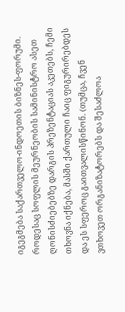იგეგმება საქართველო-ინდოეთის ბიზნეს-ფორუმი. როდესაც სოფლის მეურნეობის სამინისტრო ასეთ ღონისძიებებზე დარგის პრეზენტაციას აკეთებს, ჩემი თხოვნა იქნება, მასში ქართული ჩაიც ფიგურირებდეს და ეს სფეროც გაითვალისწინონ. (თუმცა, ჩვენ ვთხოვეთ ორგანიზატორებს და შესაძლოა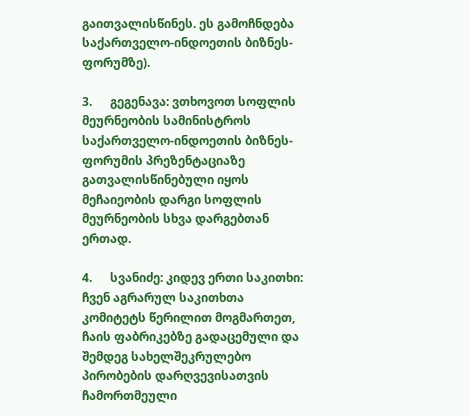გაითვალისწინეს. ეს გამოჩნდება საქართველო-ინდოეთის ბიზნეს-ფორუმზე).

3.      გეგენავა: ვთხოვოთ სოფლის მეურნეობის სამინისტროს საქართველო-ინდოეთის ბიზნეს-ფორუმის პრეზენტაციაზე გათვალისწინებული იყოს მეჩაიეობის დარგი სოფლის მეურნეობის სხვა დარგებთან ერთად.

4.      სვანიძე: კიდევ ერთი საკითხი: ჩვენ აგრარულ საკითხთა კომიტეტს წერილით მოგმართეთ, ჩაის ფაბრიკებზე გადაცემული და შემდეგ სახელშეკრულებო პირობების დარღვევისათვის ჩამორთმეული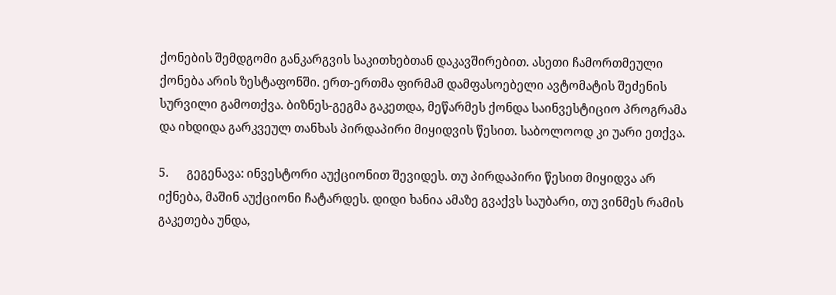ქონების შემდგომი განკარგვის საკითხებთან დაკავშირებით. ასეთი ჩამორთმეული ქონება არის ზესტაფონში. ერთ-ერთმა ფირმამ დამფასოებელი ავტომატის შეძენის სურვილი გამოთქვა. ბიზნეს-გეგმა გაკეთდა, მეწარმეს ქონდა საინვესტიციო პროგრამა და იხდიდა გარკვეულ თანხას პირდაპირი მიყიდვის წესით. საბოლოოდ კი უარი ეთქვა.

5.      გეგენავა: ინვესტორი აუქციონით შევიდეს. თუ პირდაპირი წესით მიყიდვა არ იქნება, მაშინ აუქციონი ჩატარდეს. დიდი ხანია ამაზე გვაქვს საუბარი, თუ ვინმეს რამის გაკეთება უნდა,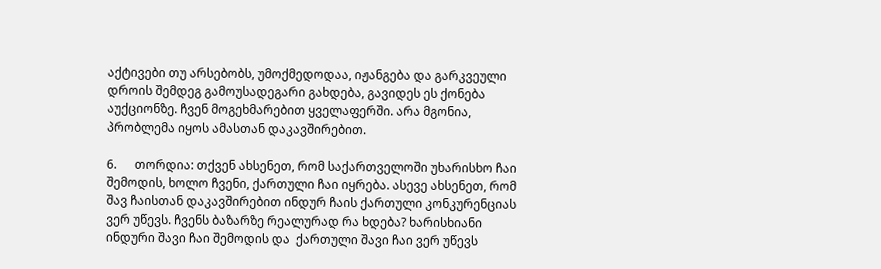აქტივები თუ არსებობს, უმოქმედოდაა, იჟანგება და გარკვეული დროის შემდეგ გამოუსადეგარი გახდება, გავიდეს ეს ქონება აუქციონზე. ჩვენ მოგეხმარებით ყველაფერში. არა მგონია, პრობლემა იყოს ამასთან დაკავშირებით.

6.      თორდია: თქვენ ახსენეთ, რომ საქართველოში უხარისხო ჩაი შემოდის, ხოლო ჩვენი, ქართული ჩაი იყრება. ასევე ახსენეთ, რომ შავ ჩაისთან დაკავშირებით ინდურ ჩაის ქართული კონკურენციას ვერ უწევს. ჩვენს ბაზარზე რეალურად რა ხდება? ხარისხიანი ინდური შავი ჩაი შემოდის და  ქართული შავი ჩაი ვერ უწევს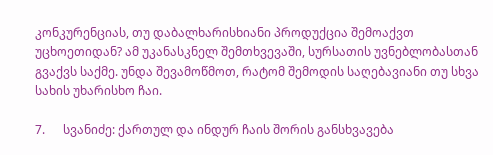კონკურენციას, თუ დაბალხარისხიანი პროდუქცია შემოაქვთ უცხოეთიდან? ამ უკანასკნელ შემთხვევაში, სურსათის უვნებლობასთან გვაქვს საქმე. უნდა შევამოწმოთ, რატომ შემოდის საღებავიანი თუ სხვა სახის უხარისხო ჩაი.

7.      სვანიძე: ქართულ და ინდურ ჩაის შორის განსხვავება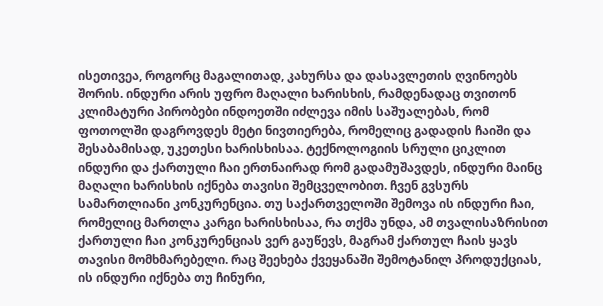ისეთივეა, როგორც მაგალითად, კახურსა და დასავლეთის ღვინოებს შორის. ინდური არის უფრო მაღალი ხარისხის, რამდენადაც თვითონ კლიმატური პირობები ინდოეთში იძლევა იმის საშუალებას, რომ ფოთოლში დაგროვდეს მეტი ნივთიერება, რომელიც გადადის ჩაიში და შესაბამისად, უკეთესი ხარისხისაა. ტექნოლოგიის სრული ციკლით ინდური და ქართული ჩაი ერთნაირად რომ გადამუშავდეს, ინდური მაინც მაღალი ხარისხის იქნება თავისი შემცველობით. ჩვენ გვსურს სამართლიანი კონკურენცია. თუ საქართველოში შემოვა ის ინდური ჩაი, რომელიც მართლა კარგი ხარისხისაა, რა თქმა უნდა, ამ თვალისაზრისით ქართული ჩაი კონკურენციას ვერ გაუწევს, მაგრამ ქართულ ჩაის ყავს თავისი მომხმარებელი. რაც შეეხება ქვეყანაში შემოტანილ პროდუქციას, ის ინდური იქნება თუ ჩინური,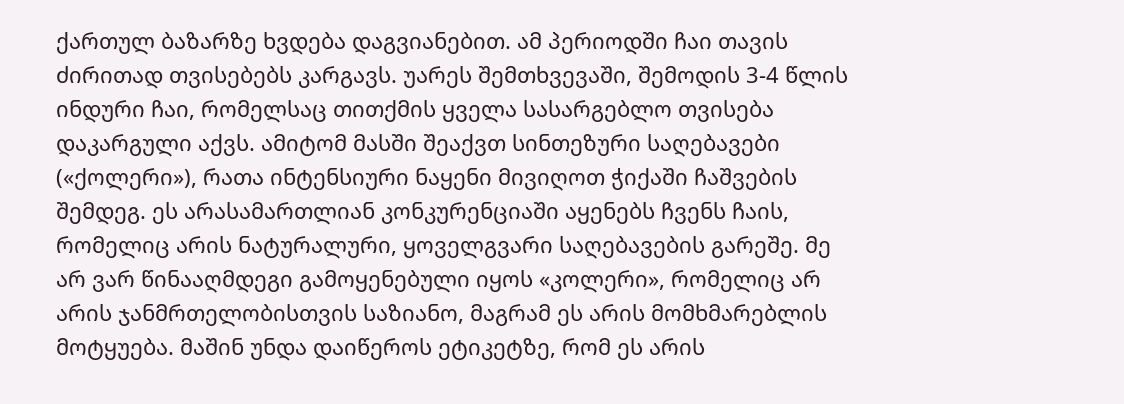ქართულ ბაზარზე ხვდება დაგვიანებით. ამ პერიოდში ჩაი თავის ძირითად თვისებებს კარგავს. უარეს შემთხვევაში, შემოდის 3-4 წლის ინდური ჩაი, რომელსაც თითქმის ყველა სასარგებლო თვისება დაკარგული აქვს. ამიტომ მასში შეაქვთ სინთეზური საღებავები («ქოლერი»), რათა ინტენსიური ნაყენი მივიღოთ ჭიქაში ჩაშვების შემდეგ. ეს არასამართლიან კონკურენციაში აყენებს ჩვენს ჩაის, რომელიც არის ნატურალური, ყოველგვარი საღებავების გარეშე. მე არ ვარ წინააღმდეგი გამოყენებული იყოს «კოლერი», რომელიც არ არის ჯანმრთელობისთვის საზიანო, მაგრამ ეს არის მომხმარებლის მოტყუება. მაშინ უნდა დაიწეროს ეტიკეტზე, რომ ეს არის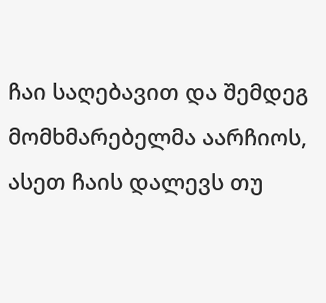ჩაი საღებავით და შემდეგ მომხმარებელმა აარჩიოს, ასეთ ჩაის დალევს თუ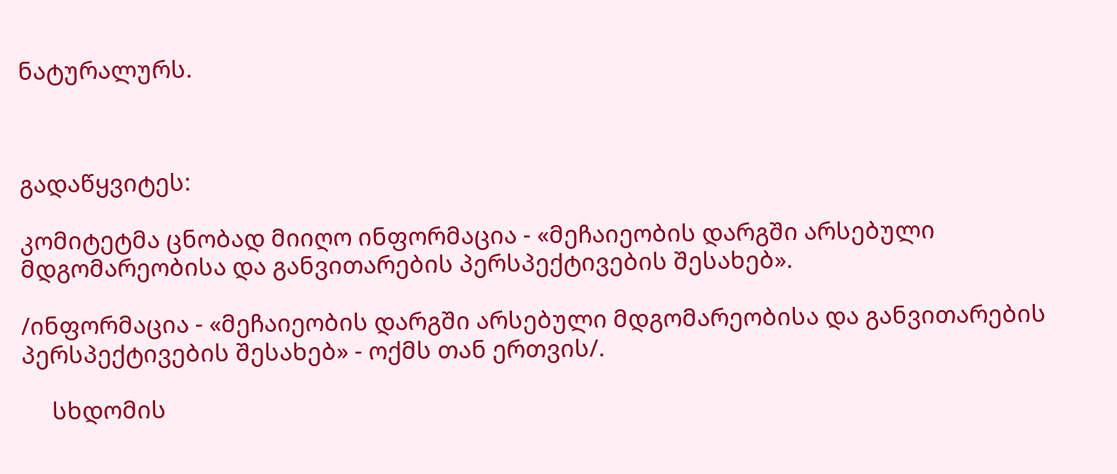ნატურალურს.



გადაწყვიტეს:

კომიტეტმა ცნობად მიიღო ინფორმაცია - «მეჩაიეობის დარგში არსებული მდგომარეობისა და განვითარების პერსპექტივების შესახებ».

/ინფორმაცია - «მეჩაიეობის დარგში არსებული მდგომარეობისა და განვითარების პერსპექტივების შესახებ» - ოქმს თან ერთვის/.

     სხდომის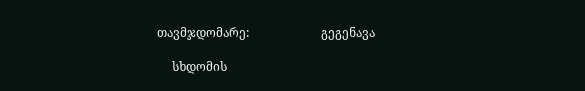თავმჯდომარე:                        გეგენავა

     სხდომის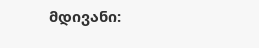მდივანი: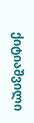ქიტიაშვილი